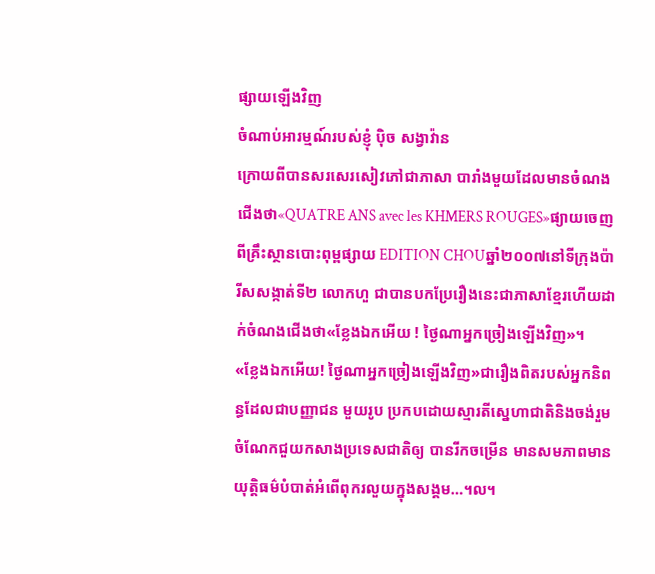ផ្សាយឡើងវិញ
ចំណាប់អារម្មណ៍របស់ខ្ញុំ ប៉ិច សង្វាវ៉ាន
ក្រោយពីបានសរសេរសៀវភៅជាភាសា បារាំងមួយដែលមានចំណងជើងថា«QUATRE ANS avec les KHMERS ROUGES»ផ្យាយចេញពីគ្រឹះស្ថានបោះពុម្ពផ្សាយ EDITION CHOUឆ្នាំ២០០៧នៅទីក្រុងប៉ារីសសង្កាត់ទី២ លោកហួ ជាបានបកប្រែរឿងនេះជាភាសាខ្មែរហើយដាក់ចំណងជើងថា«ខ្លែងឯកអើយ ! ថ្ងៃណាអ្នកច្រៀងឡើងវិញ»។
«ខ្លែងឯកអើយ! ថ្ងៃណាអ្នកច្រៀងឡើងវិញ»ជារឿងពិតរបស់អ្នកនិពន្ធដែលជាបញ្ញាជន មួយរូប ប្រកបដោយស្មារតីស្នេហាជាតិនិងចង់រួមចំណែកជួយកសាងប្រទេសជាតិឲ្យ បានរីកចម្រើន មានសមភាពមានយុត្តិធម៌បំបាត់អំពើពុករលួយក្នុងសង្គម…។ល។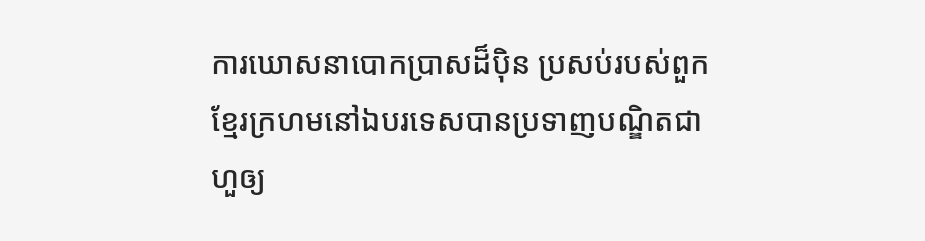ការឃោសនាបោកប្រាសដ៏ប៉ិន ប្រសប់របស់ពួកខ្មែរក្រហមនៅឯបរទេសបានប្រទាញបណ្ឌិតជាហួឲ្យ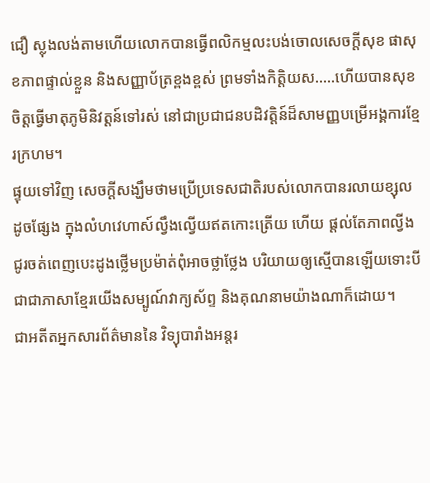ជឿ ស្លុងលង់តាមហើយលោកបានធ្វើពលិកម្មលះបង់ចោលសេចក្តីសុខ ផាសុខភាពផ្ទាល់ខ្លួន និងសញ្ញាប័ត្រខ្ពងខ្ពស់ ព្រមទាំងកិតិ្តយស…..ហើយបានសុខចិត្តធ្វើមាតុភូមិនិវត្តន៍ទៅរស់ នៅជាប្រជាជនបដិវត្តិន៍ដ៏សាមញ្ញបម្រើអង្គការខ្មែរក្រហម។
ផ្ទុយទៅវិញ សេចក្តីសង្ឃឹមថាមប្រើប្រទេសជាតិរបស់លោកបានរលាយខ្សុលដូចផ្សែង ក្នុងលំហវេហាស៍ល្វឹងល្វើយឥតកោះត្រើយ ហើយ ផ្តល់តែភាពល្វីងជូរចត់ពេញបេះដូងថ្លើមប្រម៉ាត់ពុំអាចថ្លាថ្លែង បរិយាយឲ្យស្មើបានឡើយទោះបីជាជាភាសាខ្មែរយើងសម្បូណ៍វាក្យស័ព្ទ និងគុណនាមយ៉ាងណាក៏ដោយ។
ជាអតីតអ្នកសារព័ត៌មាននៃ វិទ្យុបារាំងអន្តរ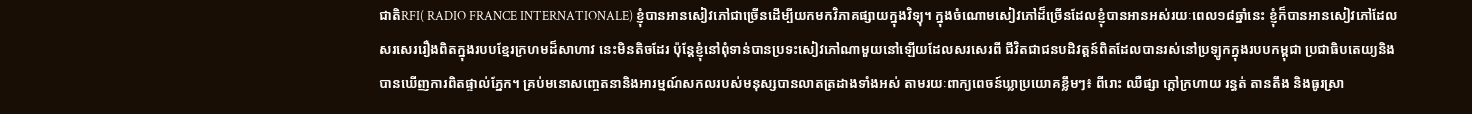ជាតិRFI( RADIO FRANCE INTERNATIONALE) ខ្ញុំបានអានសៀវភៅជាច្រើនដើម្បីយកមកវិភាគផ្សាយក្នុងវិទ្យុ។ ក្នុងចំណោមសៀវភៅដ៏ច្រើនដែលខ្ញុំបានអានអស់រយៈពេល១៨ឆ្នាំនេះ ខ្ញុំក៏បានអានសៀវភៅដែលសរសេររឿងពិតក្នុងរបបខ្មែរក្រហមដ៏សាហាវ នេះមិនតិចដែរ ប៉ុន្តែខ្ញុំនៅពុំទាន់បានប្រទះសៀវភៅណាមួយនៅឡើយដែលសរសេរពី ជីវិតជាជនបដិវត្តន៍ពិតដែលបានរស់នៅប្រឡូកក្នុងរបបកម្ពុជា ប្រជាធិបតេយ្យនិងបានឃើញការពិតផ្ទាល់ភ្នែក។ គ្រប់មនោសញ្ចេតនានិងអារម្មណ៍សកលរបស់មនុស្សបានលាតត្រដាងទាំងអស់ តាមរយៈពាក្យពេចន៍ឃ្លាប្រយោគខ្លឹមៗ៖ ពីរោះ ឈឺផ្សា ក្តៅក្រហាយ រន្ធត់ តានតឹង និងធូរស្រា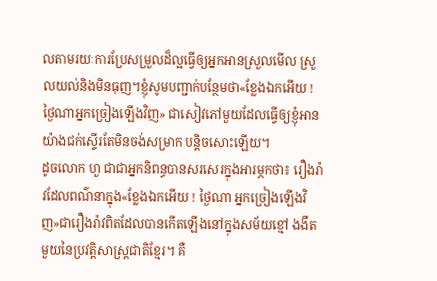លតាមរយៈការប្រែសម្រួលដ៏ល្អធ្វើឲ្យអ្នកអានស្រួលមើល ស្រួលយល់និងមិនធុញ។ខ្ញុំសូមបញ្ជាក់បន្ថែមថា«ខ្លែងឯកអើយ ! ថ្ងៃណាអ្នកច្រៀងឡើងវិញ» ជាសៀវភៅមួយដែលធ្វើឲ្យខ្ញុំអានយ៉ាងជក់ស្ទើរតែមិនចង់សម្រាក បន្តិចសោះឡើយ។
ដូចលោក ហួ ជាជាអ្នកនិពន្ធបានសរសេរក្នុងអារម្ភកថា៖ រឿងរ៉ាវដែលពណ៌នាក្នុង«ខ្លែងឯកអើយ ! ថ្ងៃណា អ្នកច្រៀងឡើងវិញ»ជារឿងរ៉ាវពិតដែលបានកើតឡើងនៅក្នុងសម័យខ្មៅ ងងឹតមួយនៃប្រវត្តិសាស្ត្រជាតិខ្មែរ។ គឺ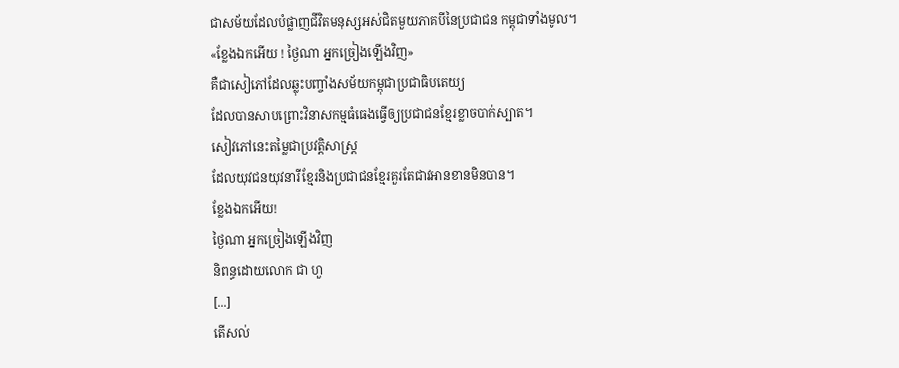ជាសម័យដែលបំផ្លាញជីវិតមនុស្សអស់ជិតមួយភាគបីនៃប្រជាជន កម្ពុជាទាំងមូល។
«ខ្លែងឯកអើយ ! ថ្ងៃណា អ្នកច្រៀងឡើងវិញ»
គឺជាសៀភៅដែលឆ្លុះបញ្ចាំងសម័យកម្ពុជាប្រជាធិបតេយ្យ
ដែលបានសាបព្រោះវិនាសកម្មធំធេងធ្វើឲ្យប្រជាជនខ្មែរខ្លាចបាក់ស្បាត។
សៀវភៅនេះតម្លៃជាប្រវត្តិសាស្ត្រ
ដែលយុវជនយុវនារីខ្មែរនិងប្រជាជនខ្មែរគួរតែជាវអានខានមិនបាន។
ខ្លែងឯកអើយ!
ថ្ងៃណា អ្នកច្រៀងឡើងវិញ
និពន្ធដោយលោក ជា ហួ
[...]
តើសល់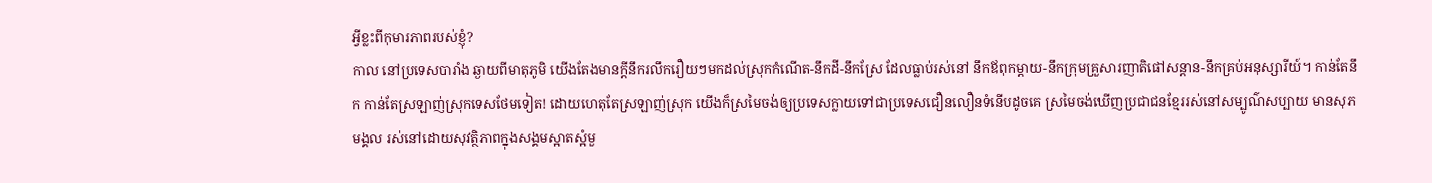អ្វីខ្លះពីកុមារភាពរបស់ខ្ញុំ?
កាល នៅប្រទេសបារាំង ឆ្ងាយពីមាតុភូមិ យើងតែងមានក្តីនឹករលឹករឿយៗមកដល់ស្រុកកំណើត-នឹកដី-នឹកស្រែ ដែលធ្លាប់រស់នៅ នឹកឪពុកម្តាយ-នឹកក្រុមគ្រួសារញាតិផៅសន្តាន-នឹកគ្រប់អនុស្សារីយ៍។ កាន់តែនឹក កាន់តែស្រឡាញ់ស្រុកទេសថែមទៀត! ដោយហេតុតែស្រឡាញ់ស្រុក យើងក៏ស្រមៃចង់ឲ្យប្រទេសក្លាយទៅជាប្រទេសជឿនលឿនទំនើបដូចគេ ស្រមៃចង់ឃើញប្រជាជនខ្មែររស់នៅសម្បូណ៌សប្បាយ មានសុភមង្គល រស់នៅដោយសុវត្ថិភាពក្នុងសង្គមស្អាតស្អំមួ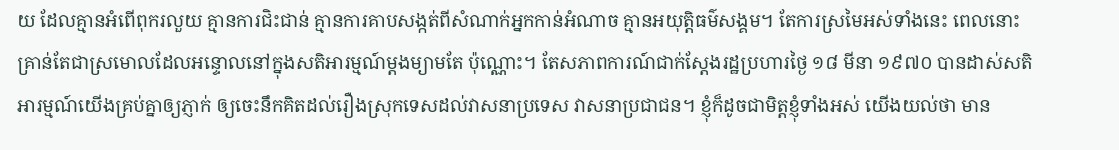យ ដែលគ្មានអំពើពុករលួយ គ្មានការជិះជាន់ គ្មានការគាបសង្កត់ពីសំណាក់អ្នកកាន់អំណាច គ្មានអយុត្តិធម៌សង្គម។ តែការស្រមៃអស់ទាំងនេះ ពេលនោះ គ្រាន់តែជាស្រមោលដែលអន្ទោលនៅក្នុងសតិអារម្មណ៍ម្តងម្យាមតែ ប៉ុណ្ណោះ។ តែសភាពការណ៍ជាក់ស្តែងរដ្ឋប្រហារថ្ងៃ ១៨ មីនា ១៩៧០ បានដាស់សតិអារម្មណ៍យើងគ្រប់គ្នាឲ្យភ្ញាក់ ឲ្យចេះនឹកគិតដល់រឿងស្រុកទេសដល់វាសនាប្រទេស វាសនាប្រជាជន។ ខ្ញុំក៏ដូចជាមិត្តខ្ញុំទាំងអស់ យើងយល់ថា មាន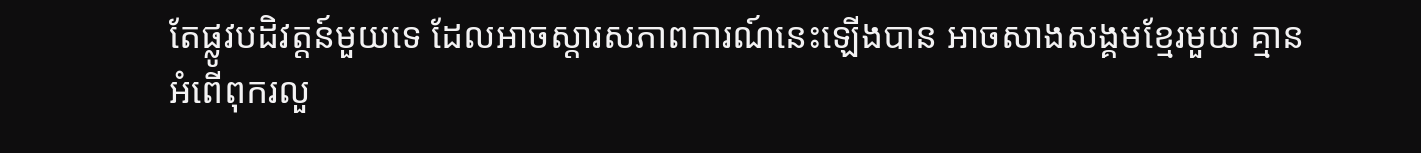តែផ្លូវបដិវត្តន៍មួយទេ ដែលអាចស្តារសភាពការណ៍នេះឡើងបាន អាចសាងសង្គមខ្មែរមួយ គ្មានអំពើពុករលួ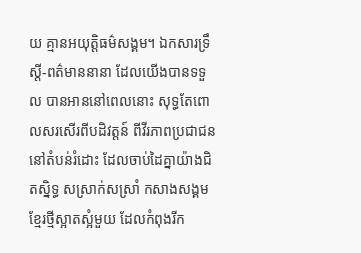យ គ្មានអយុត្តិធម៌សង្គម។ ឯកសារទ្រឹស្តី-ពត៌មាននានា ដែលយើងបានទទួល បានអាននៅពេលនោះ សុទ្ធតែពោលសរសើរពីបដិវត្តន៍ ពីវីរភាពប្រជាជននៅតំបន់រំដោះ ដែលចាប់ដៃគ្នាយ៉ាងជិតស្និទ្ធ សស្រាក់សស្រាំ កសាងសង្គមខ្មែរថ្មីស្អាតស្អំមួយ ដែលកំពុងរីក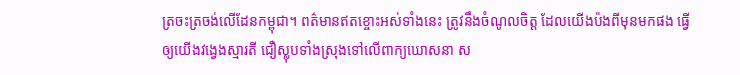ត្រចះត្រចង់លើដែនកម្ពុជា។ ពត៌មានឥតខ្ចោះអស់ទាំងនេះ ត្រូវនឹងចំណូលចិត្ត ដែលយើងប៉ងពីមុនមកផង ធ្វើឲ្យយើងវង្វេងស្មារតី ជឿស្លុបទាំងស្រុងទៅលើពាក្យឃោសនា ស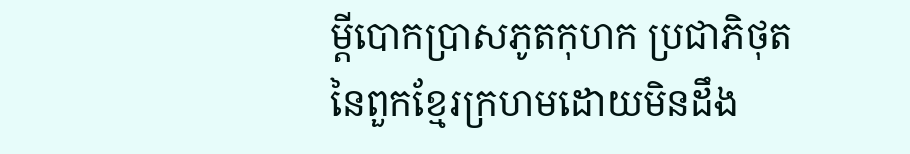ម្តីបោកប្រាសភូតកុហក ប្រជាភិថុតនៃពួកខ្មែរក្រហមដោយមិនដឹង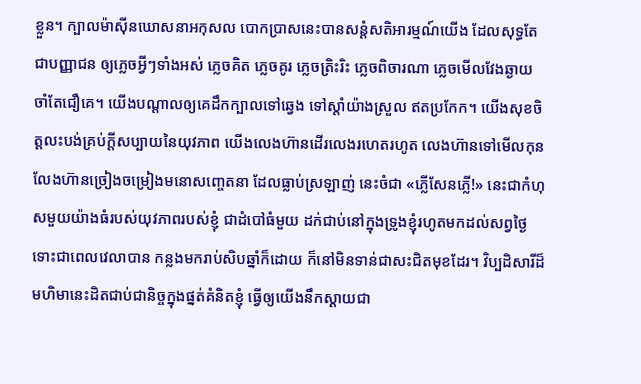ខ្លួន។ ក្បាលម៉ាស៊ីនឃោសនាអកុសល បោកប្រាសនេះបានសន្តំសតិអារម្មណ៍យើង ដែលសុទ្ធតែជាបញ្ញាជន ឲ្យភ្លេចអ្វីៗទាំងអស់ ភ្លេចគិត ភ្លេចគូរ ភ្លេចត្រិះរិះ ភ្លេចពិចារណា ភ្លេចមើលវែងឆ្ងាយ ចាំតែជឿគេ។ យើងបណ្តាលឲ្យគេដឹកក្បាលទៅឆ្វេង ទៅស្តាំយ៉ាងស្រួល ឥតប្រកែក។ យើងសុខចិត្តលះបង់គ្រប់ក្តីសប្បាយនៃយុវភាព យើងលេងហ៊ានដើរលេងរហេតរហូត លេងហ៊ានទៅមើលកុន លែងហ៊ានច្រៀងចម្រៀងមនោសញ្ចេតនា ដែលធ្លាប់ស្រឡាញ់ នេះចំជា «ភ្លើសែនភ្លើ!» នេះជាកំហុសមួយយ៉ាងធំរបស់យុវភាពរបស់ខ្ញុំ ជាដំបៅធំមួយ ដក់ជាប់នៅក្នុងទ្រូងខ្ញុំរហូតមកដល់សព្វថ្ងៃទោះជាពេលវេលាបាន កន្លងមករាប់សិបឆ្នាំក៏ដោយ ក៏នៅមិនទាន់ជាសះជិតមុខដែរ។ វិប្បដិសារីដ៏មហិមានេះដិតជាប់ជានិច្ចក្នុងផ្នត់គំនិតខ្ញុំ ធ្វើឲ្យយើងនឹកស្តាយជា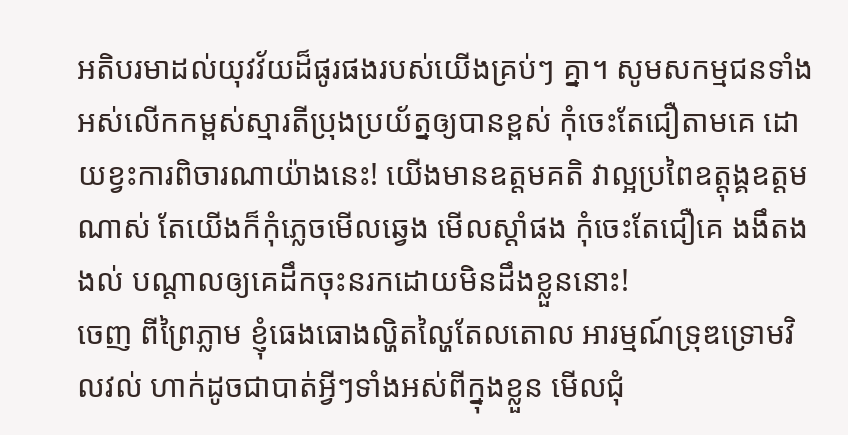អតិបរមាដល់យុវវ័យដ៏ផូរផងរបស់យើងគ្រប់ៗ គ្នា។ សូមសកម្មជនទាំងអស់លើកកម្ពស់ស្មារតីប្រុងប្រយ័ត្នឲ្យបានខ្ពស់ កុំចេះតែជឿតាមគេ ដោយខ្វះការពិចារណាយ៉ាងនេះ! យើងមានឧត្តមគតិ វាល្អប្រពៃឧត្តុង្គឧត្តមណាស់ តែយើងក៏កុំភ្លេចមើលឆ្វេង មើលស្តាំផង កុំចេះតែជឿគេ ងងឹតងងល់ បណ្តាលឲ្យគេដឹកចុះនរកដោយមិនដឹងខ្លួននោះ!
ចេញ ពីព្រៃភ្លាម ខ្ញុំធេងធោងល្ហិតល្ហៃតែលតោល អារម្មណ៍ទ្រុឌទ្រោមវិលវល់ ហាក់ដូចជាបាត់អ្វីៗទាំងអស់ពីក្នុងខ្លួន មើលជុំ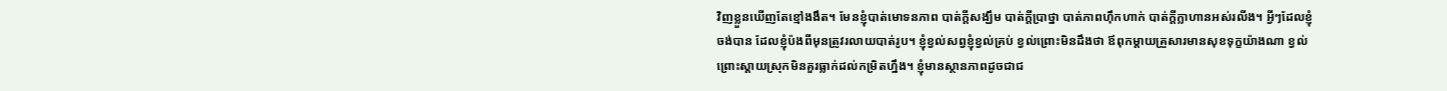វិញខ្លួនឃើញតែខ្មៅងងឹត។ មែនខ្ញុំបាត់មោទនភាព បាត់ក្តីសង្ឃឹម បាត់ក្តីប្រាថ្នា បាត់ភាពហ៊ឹកហាក់ បាត់ក្តីក្លាហានអស់រលីង។ អ្វីៗដែលខ្ញុំចង់បាន ដែលខ្ញុំប៉ងពីមុនត្រូវរលាយបាត់រូប។ ខ្ញុំខ្វល់សព្វខ្ញុំខ្វល់គ្រប់ ខ្វល់ព្រោះមិនដឹងថា ឪពុកម្តាយគ្រួសារមានសុខទុក្ខយ៉ាងណា ខ្វល់ព្រោះស្តាយស្រុកមិនគួរធ្លាក់ដល់កម្រិតហ្នឹង។ ខ្ញុំមានស្ថានភាពដូចជាជ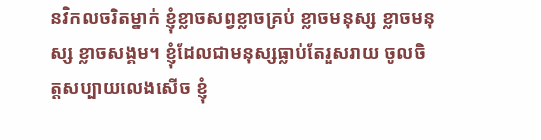នវិកលចរិតម្នាក់ ខ្ញុំខ្លាចសព្វខ្លាចគ្រប់ ខ្លាចមនុស្ស ខ្លាចមនុស្ស ខ្លាចសង្គម។ ខ្ញុំដែលជាមនុស្សធ្លាប់តែរួសរាយ ចូលចិត្តសប្បាយលេងសើច ខ្ញុំ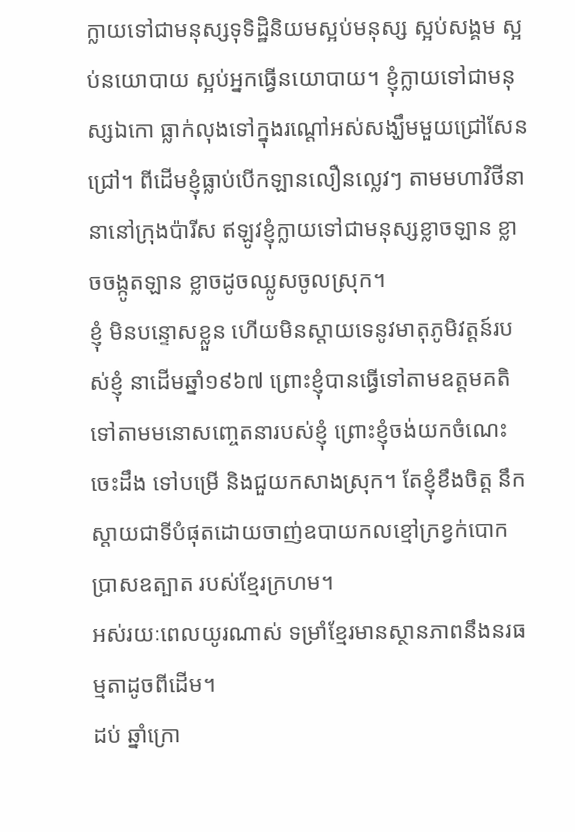ក្លាយទៅជាមនុស្សទុទិដ្ឋិនិយមស្អប់មនុស្ស ស្អប់សង្គម ស្អប់នយោបាយ ស្អប់អ្នកធ្វើនយោបាយ។ ខ្ញុំក្លាយទៅជាមនុស្សឯកោ ធ្លាក់លុងទៅក្នុងរណ្តៅអស់សង្ឃឹមមួយជ្រៅសែនជ្រៅ។ ពីដើមខ្ញុំធ្លាប់បើកឡានលឿនល្លេវៗ តាមមហាវិថីនានានៅក្រុងប៉ារីស ឥឡូវខ្ញុំក្លាយទៅជាមនុស្សខ្លាចឡាន ខ្លាចចង្កូតឡាន ខ្លាចដូចឈ្លូសចូលស្រុក។
ខ្ញុំ មិនបន្ទោសខ្លួន ហើយមិនស្តាយទេនូវមាតុភូមិវត្តន៍របស់ខ្ញុំ នាដើមឆ្នាំ១៩៦៧ ព្រោះខ្ញុំបានធ្វើទៅតាមឧត្តមគតិ ទៅតាមមនោសញ្ចេតនារបស់ខ្ញុំ ព្រោះខ្ញុំចង់យកចំណេះចេះដឹង ទៅបម្រើ និងជួយកសាងស្រុក។ តែខ្ញុំខឹងចិត្ត នឹកស្តាយជាទីបំផុតដោយចាញ់ឧបាយកលខ្មៅក្រខ្វក់បោកប្រាសឧត្បាត របស់ខ្មែរក្រហម។
អស់រយៈពេលយូរណាស់ ទម្រាំខ្មែរមានស្ថានភាពនឹងនរធម្មតាដូចពីដើម។
ដប់ ឆ្នាំក្រោ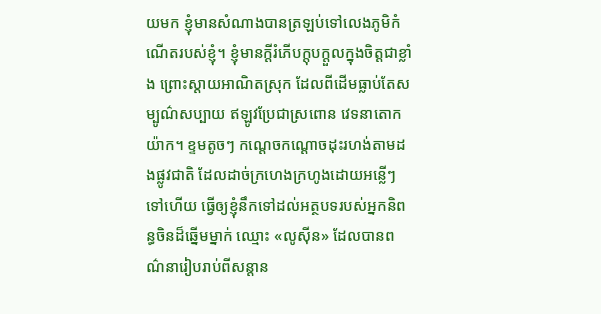យមក ខ្ញុំមានសំណាងបានត្រឡប់ទៅលេងភូមិកំណើតរបស់ខ្ញុំ។ ខ្ញុំមានក្តីរំភើបក្តុបក្តួលក្នុងចិត្តជាខ្លាំង ព្រោះស្តាយអាណិតស្រុក ដែលពីដើមធ្លាប់តែសម្បូណ៌សប្បាយ ឥឡូវប្រែជាស្រពោន វេទនាតោកយ៉ាក។ ខ្ទមតូចៗ កណ្តេចកណ្តោចដុះរហង់តាមដងផ្លូវជាតិ ដែលដាច់ក្រហេងក្រហូងដោយអន្លើៗទៅហើយ ធ្វើឲ្យខ្ញុំនឹកទៅដល់អត្ថបទរបស់អ្នកនិពន្ធចិនដ៏ឆ្នើមម្នាក់ ឈ្មោះ «លូស៊ីន» ដែលបានពណ៌នារៀបរាប់ពីសន្តាន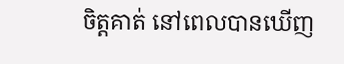ចិត្តគាត់ នៅពេលបានឃើញ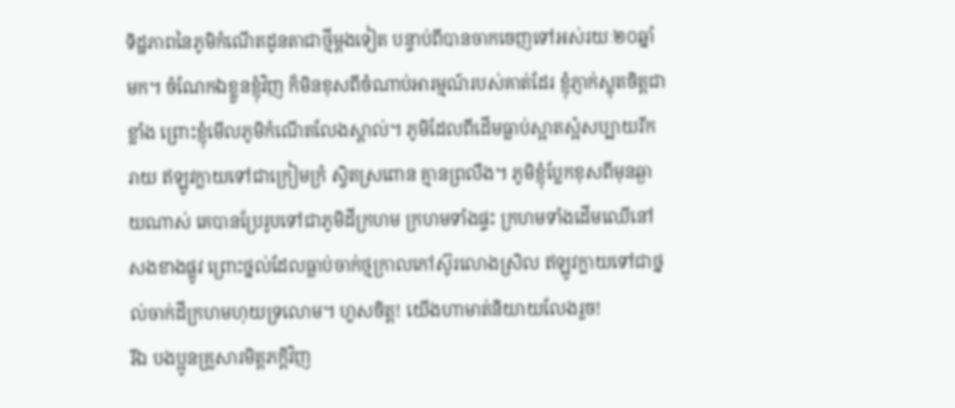ទិដ្ឋភាពនៃភូមិកំណើតដូនតាជាថ្មីម្តងទៀត បន្ទាប់ពីបានចាកចេញទៅអស់រយៈ២០ឆ្នាំមក។ ចំណែកឯខ្លួនខ្ញុំវិញ ក៏មិនខុសពីចំណាប់អារម្មណ៍របស់គាត់ដែរ ខ្ញុំភ្ញាក់ស្លុតចិត្តជាខ្លាំង ព្រោះខ្ញុំមើលភូមិកំណើតលែងស្គាល់។ ភូមិដែលពីដើមធ្លាប់ស្អាតស្អំសប្បាយរីករាយ ឥឡូវក្លាយទៅជាក្រៀមក្រំ ស្វិតស្រពោន គ្មានព្រលឹង។ ភូមិខ្ញុំប្លែកខុសពីមុនឆ្ងាយណាស់ គេបានប្រែរូបទៅជាភូមិដីក្រហម ក្រហមទាំងផ្ទះ ក្រហមទាំងដើមឈើនៅសងខាងផ្លូវ ព្រោះថ្នល់ដែលធ្លាប់ចាក់ថ្មក្រាលកៅស៊ូរលោងស្រិល ឥឡូវក្លាយទៅជាថ្នល់ចាក់ដីក្រហមហុយទ្រលោម។ ហួសចិត្ត! យើងហាមាត់និយាយលែងរួច!
រីឯ បងប្អូនគ្រួសារមិត្តភក្តិវិញ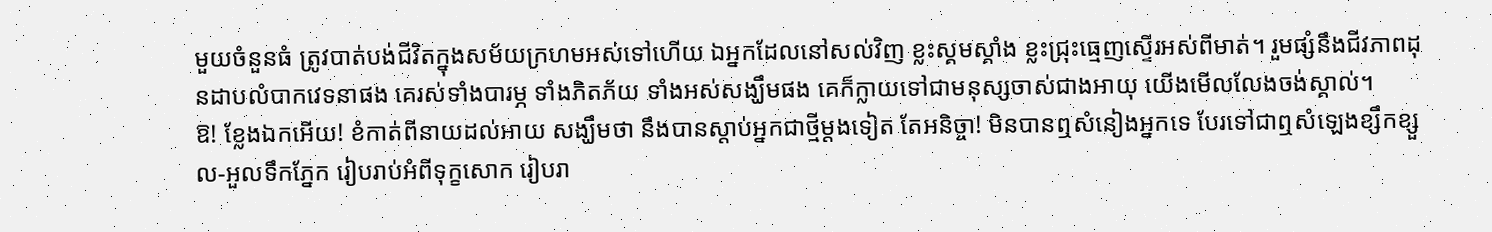មួយចំនួនធំ ត្រូវបាត់បង់ជីវិតក្នុងសម័យក្រហមអស់ទៅហើយ ឯអ្នកដែលនៅសល់វិញ ខ្លះស្គមស្គាំង ខ្លះជ្រុះធ្មេញស្ទើរអស់ពីមាត់។ រួមផ្សំនឹងជីវភាពដុនដាបលំបាកវេទនាផង គេរស់ទាំងបារម្ភ ទាំងភិតភ័យ ទាំងអស់សង្ឃឹមផង គេក៏ក្លាយទៅជាមនុស្សចាស់ជាងអាយុ យើងមើលលែងចង់ស្គាល់។
ឱ! ខ្លែងឯកអើយ! ខំកាត់ពីនាយដល់អាយ សង្ឃឹមថា នឹងបានស្តាប់អ្នកជាថ្មីម្តងទៀត តែអនិច្ចា! មិនបានឮសំនៀងអ្នកទេ បែរទៅជាឮសំឡេងខ្សឹកខ្សួល-អួលទឹកភ្នែក រៀបរាប់អំពីទុក្ខសោក រៀបរា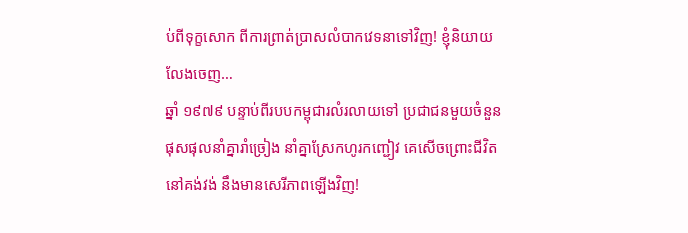ប់ពីទុក្ខសោក ពីការព្រាត់ប្រាសលំបាកវេទនាទៅវិញ! ខ្ញុំនិយាយលែងចេញ…
ឆ្នាំ ១៩៧៩ បន្ទាប់ពីរបបកម្ពុជារលំរលាយទៅ ប្រជាជនមួយចំនួនផុសផុលនាំគ្នារាំច្រៀង នាំគ្នាស្រែកហូរកញ្ជៀវ គេសើចព្រោះជីវិតនៅគង់វង់ នឹងមានសេរីភាពឡើងវិញ!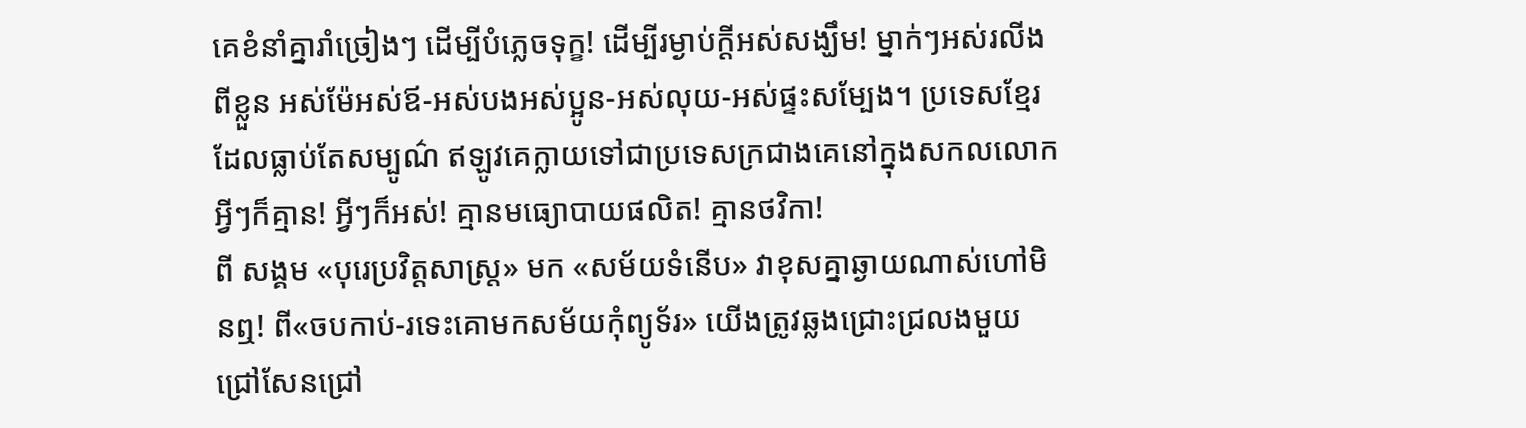គេខំនាំគ្នារាំច្រៀងៗ ដើម្បីបំភ្លេចទុក្ខ! ដើម្បីរម្ងាប់ក្តីអស់សង្ឃឹម! ម្នាក់ៗអស់រលីងពីខ្លួន អស់ម៉ែអស់ឪ-អស់បងអស់ប្អូន-អស់លុយ-អស់ផ្ទះសម្បែង។ ប្រទេសខ្មែរដែលធ្លាប់តែសម្បូណ៌ ឥឡូវគេក្លាយទៅជាប្រទេសក្រជាងគេនៅក្នុងសកលលោកអ្វីៗក៏គ្មាន! អ្វីៗក៏អស់! គ្មានមធ្យោបាយផលិត! គ្មានថវិកា!
ពី សង្គម «បុរេប្រវិត្តសាស្រ្ត» មក «សម័យទំនើប» វាខុសគ្នាឆ្ងាយណាស់ហៅមិនឮ! ពី«ចបកាប់-រទេះគោមកសម័យកុំព្យូទ័រ» យើងត្រូវឆ្លងជ្រោះជ្រលងមួយជ្រៅសែនជ្រៅ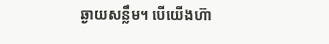ឆ្ងាយសន្លឹម។ បើយើងហ៊ា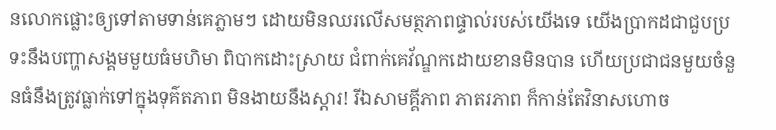នលោកផ្លោះឲ្យទៅតាមទាន់គេភ្លាមៗ ដោយមិនឈរលើសមត្ថភាពផ្ទាល់របស់យើងទេ យើងប្រាកដជាជួបប្រទះនឹងបញ្ហាសង្គមមួយធំមហិមា ពិបាកដោះស្រាយ ជំពាក់គេវ័ណ្ឌកដោយខានមិនបាន ហើយប្រជាជនមួយចំនួនធំនឹងត្រូវធ្លាក់ទៅក្នុងទុគ៌តភាព មិនងាយនឹងស្តារ! រីឯសាមគ្គីភាព ភាតរភាព ក៏កាន់តែវិនាសហោច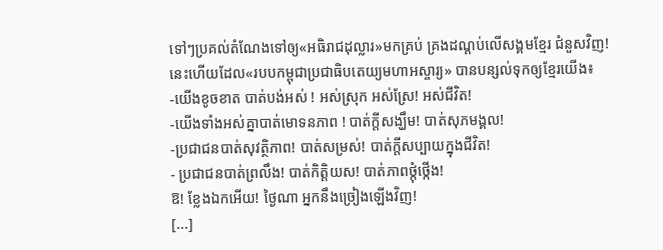ទៅៗប្រគល់តំណែងទៅឲ្យ«អធិរាជដុល្លារ»មកគ្រប់ គ្រងដណ្តប់លើសង្គមខ្មែរ ជំនួសវិញ!
នេះហើយដែល«របបកម្ពុជាប្រជាធិបតេយ្យមហាអស្ចារ្យ» បានបន្សល់ទុកឲ្យខ្មែរយើង៖
-យើងខូចខាត បាត់បង់អស់ ! អស់ស្រុក អស់ស្រែ! អស់ជីវិត!
-យើងទាំងអស់គ្នាបាត់មោទនភាព ! បាត់ក្តីសង្ឃឹម! បាត់សុភមង្គល!
-ប្រជាជនបាត់សុវត្ថិភាព! បាត់សម្រស់! បាត់ក្តីសប្បាយក្នុងជីវិត!
- ប្រជាជនបាត់ព្រលឹង! បាត់កិត្តិយស! បាត់ភាពថ្កុំថ្កើង!
ឱ! ខ្លែងឯកអើយ! ថ្ងៃណា អ្នកនឹងច្រៀងឡើងវិញ!
[...]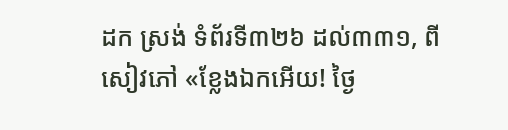ដក ស្រង់ ទំព័រទី៣២៦ ដល់៣៣១, ពីសៀវភៅ «ខ្លែងឯកអើយ! ថ្ងៃ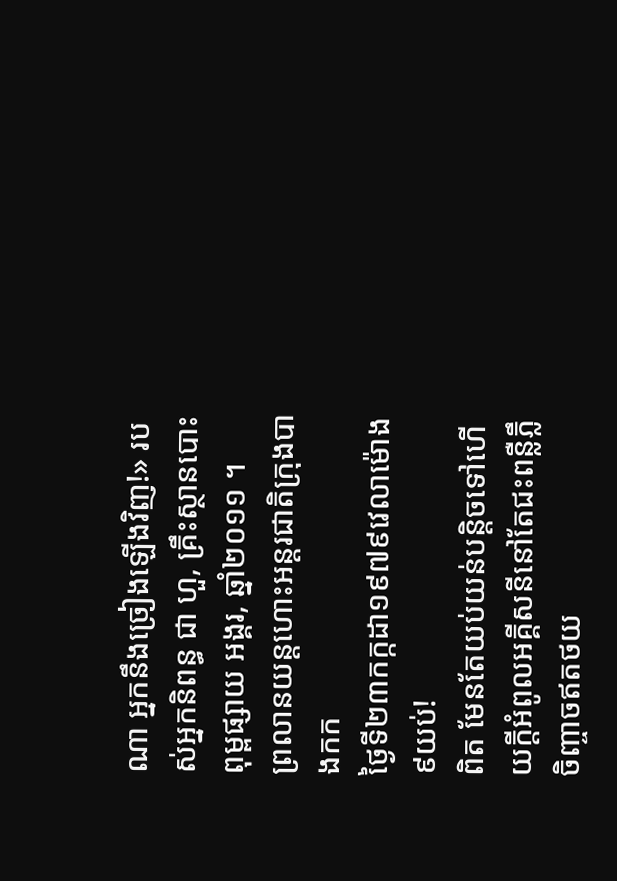ណា អ្នកនឹងច្រៀងឡើងវិញ!» របស់អ្នកនិពន្ធ ជា ហួ, គ្រឹះស្ថានបោះពុម្ពផ្សាយ អង្គរ, ឆ្នាំ២០១១ ។
ព្រលានយន្តហោះអន្តរជាតិក្រុងបាងកក
ថ្ងៃទី២៣កក្កដា១៩៧៩វេលាម៉ោង៩យប់!
ពិត មែនតែយប់យន់បន្តិចទៅហើយក្តីអំពូលអគ្គីសនីនៅតែជះពន្លឺភ្លឹ ចិញ្ចាចឥតថយ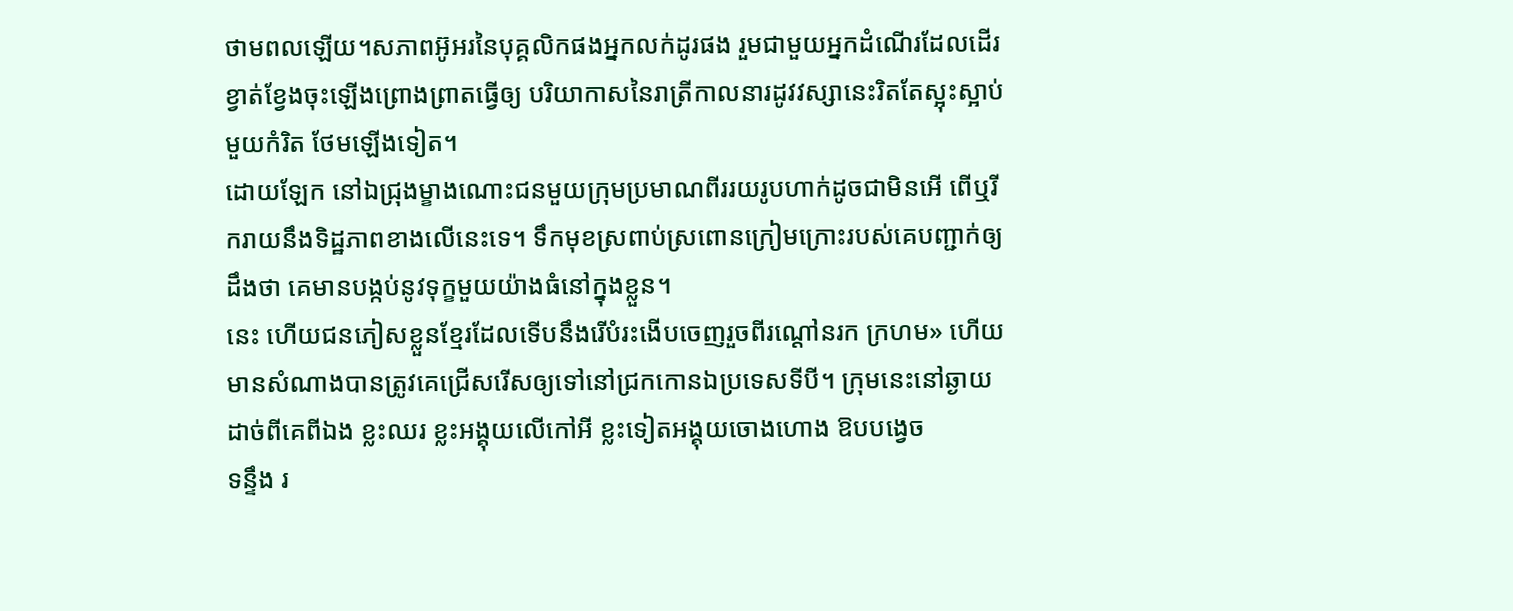ថាមពលឡើយ។សភាពអ៊ូអរនៃបុគ្គលិកផងអ្នកលក់ដូរផង រួមជាមួយអ្នកដំណើរដែលដើរខ្វាត់ខ្វែងចុះឡើងព្រោងព្រាតធ្វើឲ្យ បរិយាកាសនៃរាត្រីកាលនារដូវវស្សានេះរិតតែស្អុះស្អាប់មួយកំរិត ថែមឡើងទៀត។
ដោយឡែក នៅឯជ្រុងម្ខាងណោះជនមួយក្រុមប្រមាណពីររយរូបហាក់ដូចជាមិនអើ ពើឬរីករាយនឹងទិដ្ឋភាពខាងលើនេះទេ។ ទឹកមុខស្រពាប់ស្រពោនក្រៀមក្រោះរបស់គេបញ្ជាក់ឲ្យដឹងថា គេមានបង្កប់នូវទុក្ខមួយយ៉ាងធំនៅក្នុងខ្លួន។
នេះ ហើយជនភៀសខ្លួនខ្មែរដែលទើបនឹងរើបំរះងើបចេញរួចពីរណ្តៅនរក ក្រហម» ហើយមានសំណាងបានត្រូវគេជ្រើសរើសឲ្យទៅនៅជ្រកកោនឯប្រទេសទីបី។ ក្រុមនេះនៅឆ្ងាយដាច់ពីគេពីឯង ខ្លះឈរ ខ្លះអង្គុយលើកៅអី ខ្លះទៀតអង្គុយចោងហោង ឱបបង្វេច
ទន្ទឹង រ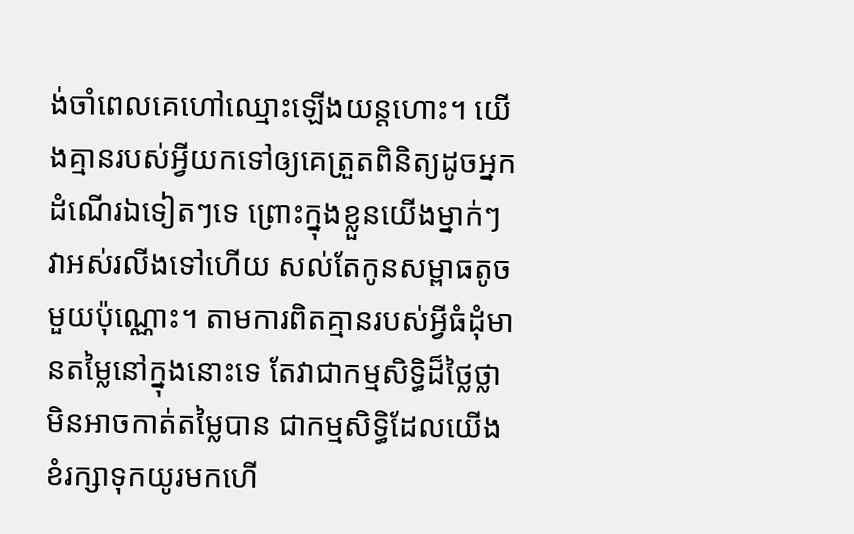ង់ចាំពេលគេហៅឈ្មោះឡើងយន្តហោះ។ យើងគ្មានរបស់អ្វីយកទៅឲ្យគេត្រួតពិនិត្យដូចអ្នកដំណើរឯទៀតៗទេ ព្រោះក្នុងខ្លួនយើងម្នាក់ៗ វាអស់រលីងទៅហើយ សល់តែកូនសម្ពាធតូចមួយប៉ុណ្ណោះ។ តាមការពិតគ្មានរបស់អ្វីធំដុំមានតម្លៃនៅក្នុងនោះទេ តែវាជាកម្មសិទ្ធិដ៏ថ្លៃថ្លាមិនអាចកាត់តម្លៃបាន ជាកម្មសិទ្ធិដែលយើងខំរក្សាទុកយូរមកហើ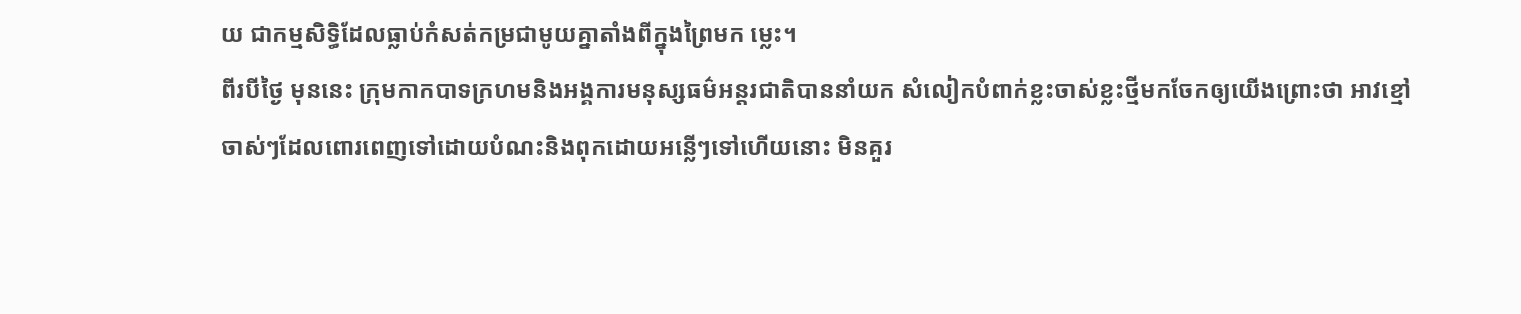យ ជាកម្មសិទ្ធិដែលធ្លាប់កំសត់កម្រជាមូយគ្នាតាំងពីក្នុងព្រៃមក ម្លេះ។
ពីរបីថ្ងៃ មុននេះ ក្រុមកាកបាទក្រហមនិងអង្គការមនុស្សធម៌អន្តរជាតិបាននាំយក សំលៀកបំពាក់ខ្លះចាស់ខ្លះថ្មីមកចែកឲ្យយើងព្រោះថា អាវខ្មៅចាស់ៗដែលពោរពេញទៅដោយបំណះនិងពុកដោយអន្លើៗទៅហើយនោះ មិនគួរ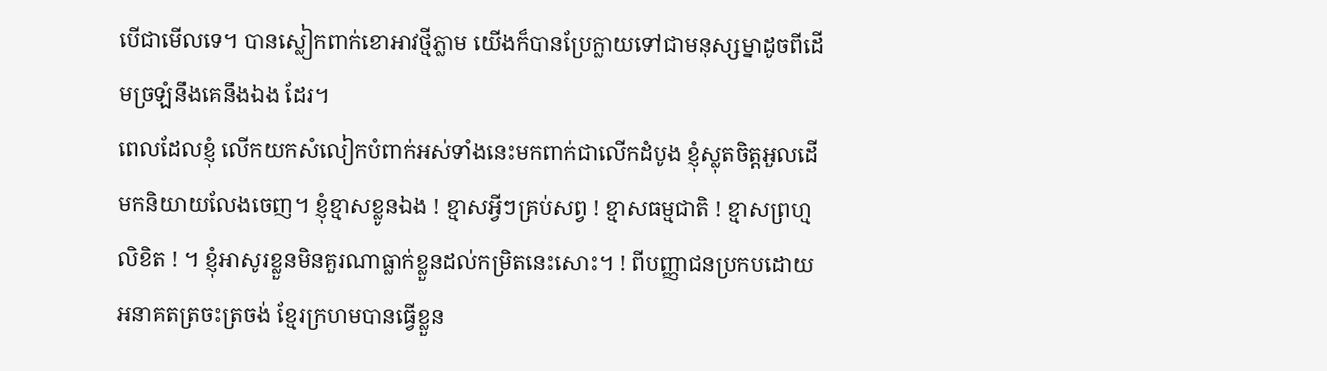បើជាមើលទេ។ បានស្លៀកពាក់ខោអាវថ្មីភ្លាម យើងក៏បានប្រែក្លាយទៅជាមនុស្សម្នាដូចពីដើមច្រឡំនឹងគេនឹងឯង ដែរ។
ពេលដែលខ្ញុំ លើកយកសំលៀកបំពាក់អស់ទាំងនេះមកពាក់ជាលើកដំបូង ខ្ញុំស្លុតចិត្តអួលដើមកនិយាយលែងចេញ។ ខ្ញុំខ្មាសខ្លូនឯង ! ខ្មាសអ្វីៗគ្រប់សព្វ ! ខ្មាសធម្មជាតិ ! ខ្មាសព្រហ្មលិខិត ! ។ ខ្ញុំអាសូរខ្លួនមិនគួរណាធ្លាក់ខ្លួនដល់កម្រិតនេះសោះ។ ! ពីបញ្ញាជនប្រកបដោយអនាគតត្រចះត្រចង់ ខ្មែរក្រហមបានធ្វើខ្លួន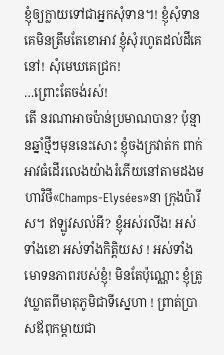ខ្ញុំឲ្យក្លាយទៅជាអ្នកសុំទាន។! ខ្ញុំសុំទានគេមិនត្រឹមតែខោអាវ ខ្ញុំសុំរហូតដល់ដីគេនៅ! សុំមេឃគេជ្រក!
…ព្រោះតែចង់រស់!
តើ នរណាអាចប៉ាន់ប្រមាណបាន? ប៉ុន្មានឆ្នាំថ្មីៗមុននេះសោះ ខ្ញុំចងក្រវាត់ក ពាក់អាវធំដើរលេងយ៉ាងរំភើយនៅតាមដងមហាវិថី«Champs-Elysées»នា ក្រុងប៉ារីស។ ឥឡូវសល់អី? ខ្ញុំអស់រលីង! អស់ទាំងខោ អស់ទាំងកិត្តិយស ! អស់ទាំងមោទនភាពរបស់ខ្ញុំ! មិនតែប៉ុណ្ណោះ ខ្ញុំត្រូវឃ្លាតពីមាតុភូមិជាទីស្នេហា ! ព្រាត់បា្រសឪពុកម្តាយជា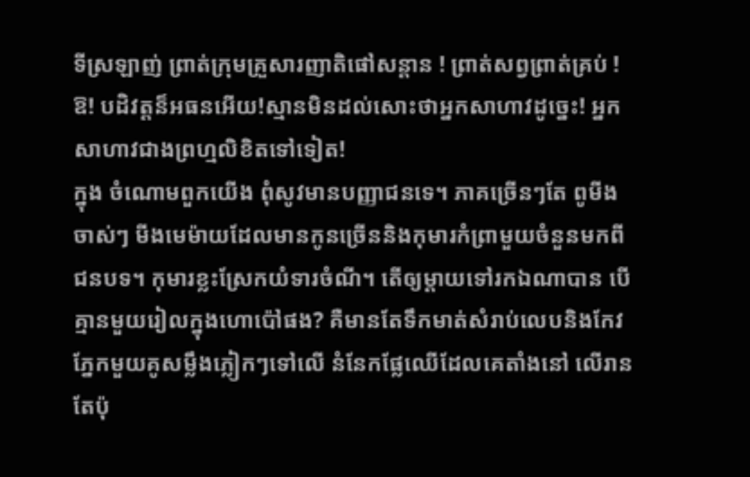ទីស្រឡាញ់ ព្រាត់ក្រុមគ្រួសារញាតិផៅសន្តាន ! ព្រាត់សព្វព្រាត់គ្រប់ !
ឱ! បដិវត្តន៏អធនអើយ!ស្មានមិនដល់សោះថាអ្នកសាហាវដូច្នេះ! អ្នកសាហាវជាងព្រហ្មលិខិតទៅទៀត!
ក្នុង ចំណោមពួកយើង ពុំសូវមានបញ្ញាជនទេ។ ភាគច្រើនៗតែ ពូមីងចាស់ៗ មីងមេម៉ាយដែលមានកូនច្រើននិងកុមារកំព្រាមួយចំនួនមកពីជនបទ។ កុមារខ្លះស្រែកយំទារចំណី។ តើឲ្យម្តាយទៅរកឯណាបាន បើគ្មានមួយរៀលក្នុងហោប៉ៅផង? គឺមានតែទឹកមាត់សំរាប់លេបនិងកែវភ្នែកមួយគូសម្លឹងភ្លៀកៗទៅលើ នំនែកផ្លែឈើដែលគេតាំងនៅ លើរានតែប៉ុ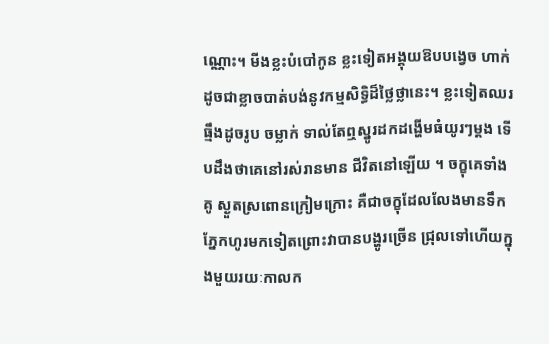ណ្ណោះ។ មីងខ្លះបំបៅកូន ខ្លះទៀតអង្គុយឱបបង្វេច ហាក់ ដូចជាខ្លាចបាត់បង់នូវកម្មសិទ្ធិដ៏ថ្លៃថ្លានេះ។ ខ្លះទៀតឈរធ្មឹងដូចរូប ចម្លាក់ ទាល់តែឮស្នូរដកដង្ហើមធំយូរៗម្តង ទើបដឹងថាគេនៅរស់រានមាន ជីវិតនៅឡើយ ។ ចក្ខុគេទាំងគូ ស្ងួតស្រពោនក្រៀមក្រោះ គឺជាចក្ខុដែលលែងមានទឹកភ្នែកហូរមកទៀតព្រោះវាបានបង្ហូរច្រើន ជ្រុលទៅហើយក្នុងមួយរយៈកាលក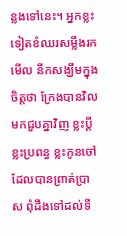ន្លងទៅនេះ។ អ្នកខ្លះទៀតខំឈរសម្លឹងរកមើល នឹកសង្ឃឹមក្នុងចិត្តថា ក្រែងបានវិលមកជួបគ្នាវិញ ខ្លះប្តី ខ្លះប្រពន្ធ ខ្លះកូនចៅ ដែលបានព្រាត់ប្រាស ពុំដឹងទៅដល់ទី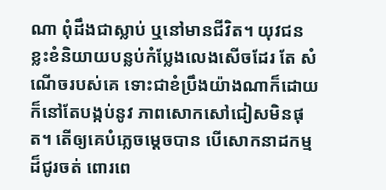ណា ពុំដឹងជាស្លាប់ ឬនៅមានជីវិត។ យុវជនខ្លះខំនិយាយបន្លប់កំប្លែងលេងសើចដែរ តែ សំណើចរបស់គេ ទោះជាខំប្រឹងយ៉ាងណាក៏ដោយ ក៏នៅតែបង្កប់នូវ ភាពសោកសៅជៀសមិនផុត។ តើឲ្យគេបំភ្លេចម្តេចបាន បើសោកនាដកម្មដ៏ជូរចត់ ពោរពេ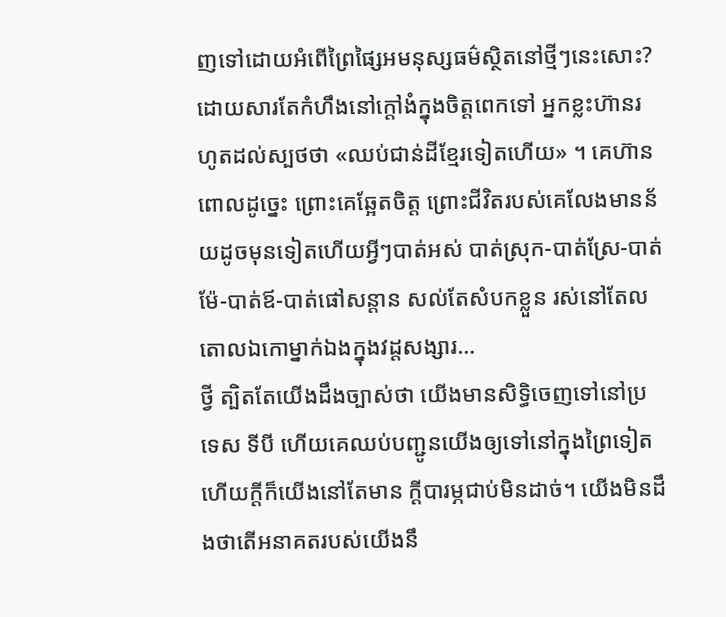ញទៅដោយអំពើព្រៃផ្សៃអមនុស្សធម៌ស្ថិតនៅថ្មីៗនេះសោះ? ដោយសារតែកំហឹងនៅក្តៅងំក្នុងចិត្តពេកទៅ អ្នកខ្លះហ៊ានរហូតដល់ស្បថថា «ឈប់ជាន់ដីខ្មែរទៀតហើយ» ។ គេហ៊ានពោលដូច្នេះ ព្រោះគេឆ្អែតចិត្ត ព្រោះជីវិតរបស់គេលែងមានន័យដូចមុនទៀតហើយអ្វីៗបាត់អស់ បាត់ស្រុក-បាត់ស្រែ-បាត់ម៉ែ-បាត់ឪ-បាត់ផៅសន្តាន សល់តែសំបកខ្លួន រស់នៅតែលតោលឯកោម្នាក់ឯងក្នុងវដ្តសង្សារ…
ថ្វី ត្បិតតែយើងដឹងច្បាស់ថា យើងមានសិទ្ធិចេញទៅនៅប្រទេស ទីបី ហើយគេឈប់បញ្ជូនយើងឲ្យទៅនៅក្នុងព្រៃទៀតហើយក្តីក៏យើងនៅតែមាន ក្តីបារម្ភជាប់មិនដាច់។ យើងមិនដឹងថាតើអនាគតរបស់យើងនឹ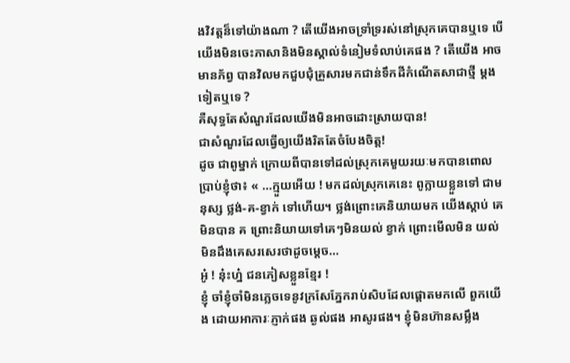ងវិវត្តន៏ទៅយ៉ាងណា ? តើយើងអាចទ្រាំទ្ររស់នៅស្រុកគេបានឬទេ បើយើងមិនចេះភាសានិងមិនស្គាល់ទំនៀមទំលាប់គេផង ? តើយើង អាចមានភ័ព្វ បានវិលមកជួបជុំគ្រួសារមកជាន់ទឹកដីកំណើតសាជាថ្មី ម្តងទៀតឬទេ ?
គឺសុទ្ធតែសំណួរដែលយើងមិនអាចដោះស្រាយបាន!
ជាសំណួរដែលធ្វើឲ្យយើងរិតតែចំបែងចិត្ត!
ដូច ជាពូម្នាក់ ក្រោយពីបានទៅដល់ស្រុកគេមួយរយៈមកបានពោលប្រាប់ខ្ញុំថា៖ « …ក្មួយអើយ ! មកដល់ស្រុកគេនេះ ពូក្លាយខ្លួនទៅ ជាមនុស្ស ថ្លង់-គ-ខ្វាក់ ទៅហើយ។ ថ្លង់ព្រោះគេនិយាយមក យើងស្តាប់ គេមិនបាន គ ព្រោះនិយាយទៅគេៗមិនយល់ ខ្វាក់ ព្រោះមើលមិន យល់ មិនដឹងគេសរសេរថាដូចម្តេច…
អូ៎ ! នុ៎ះហ្ន៎ ជនភៀសខ្លួនខ្មែរ !
ខ្ញុំ ចាំខ្ញុំចាំមិនភ្លេចទេនូវក្រសែភ្នែករាប់សិបដែលផ្តោតមកលើ ពួកយើង ដោយអាការៈភ្ញាក់ផង ឆ្ងល់ផង អាសូរផង។ ខ្ញុំមិនហ៊ានសម្លឹង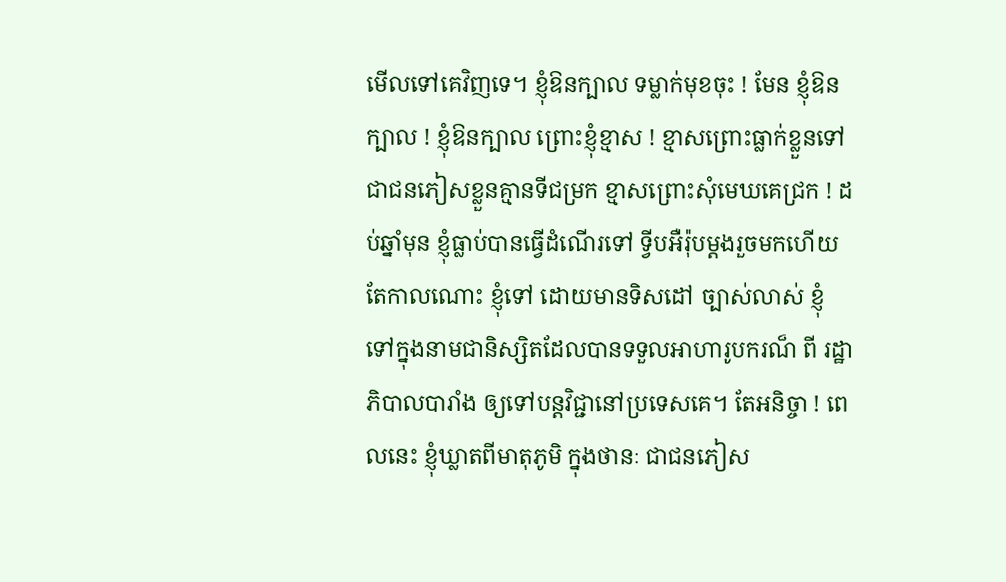មើលទៅគេវិញទេ។ ខ្ញុំឱនក្បាល ទម្លាក់មុខចុះ ! មែន ខ្ញុំឱនក្បាល ! ខ្ញុំឱនក្បាល ព្រោះខ្ញុំខ្មាស ! ខ្មាសព្រោះធ្លាក់ខ្លួនទៅជាជនភៀសខ្លួនគ្មានទីជម្រក ខ្មាសព្រោះសុំមេឃគេជ្រក ! ដប់ឆ្នាំមុន ខ្ញុំធ្លាប់បានធ្វើដំណើរទៅ ទ្វីបអឺរ៉ុបម្តងរួចមកហើយ តែកាលណោះ ខ្ញុំទៅ ដោយមានទិសដៅ ច្បាស់លាស់ ខ្ញុំទៅក្នុងនាមជានិស្សិតដែលបានទទួលអាហារូបករណ៏ ពី រដ្ឋាភិបាលបារាំង ឲ្យទៅបន្តវិជ្ជានៅប្រទេសគេ។ តែអនិច្ចា ! ពេលនេះ ខ្ញុំឃ្លាតពីមាតុភូមិ ក្នុងថានៈ ជាជនភៀស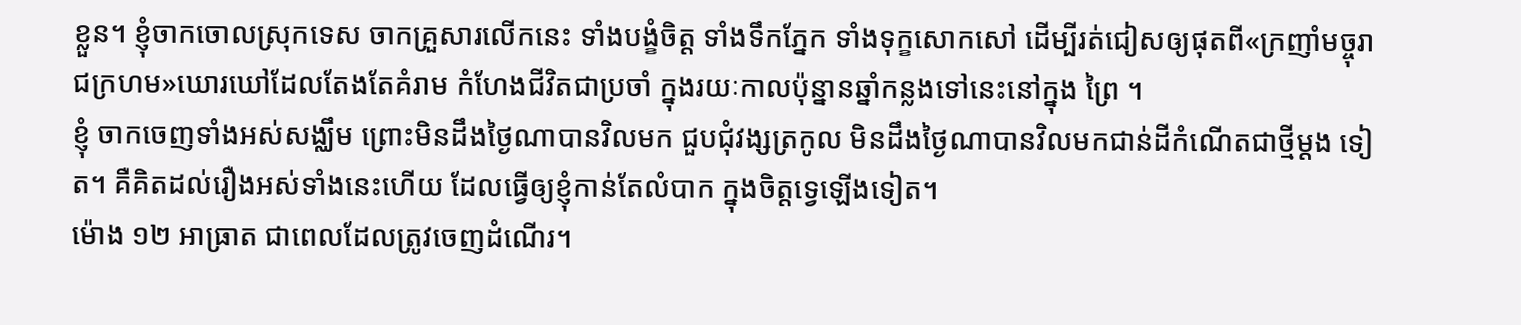ខ្លួន។ ខ្ញុំចាកចោលស្រុកទេស ចាកគ្រួសារលើកនេះ ទាំងបង្ខំចិត្ត ទាំងទឹកភ្នែក ទាំងទុក្ខសោកសៅ ដើម្បីរត់ជៀសឲ្យផុតពី«ក្រញាំមច្ចុរាជក្រហម»ឃោរឃៅដែលតែងតែគំរាម កំហែងជីវិតជាប្រចាំ ក្នុងរយៈកាលប៉ុន្នានឆ្នាំកន្លងទៅនេះនៅក្នុង ព្រៃ ។
ខ្ញុំ ចាកចេញទាំងអស់សង្ឈឹម ព្រោះមិនដឹងថ្ងៃណាបានវិលមក ជួបជុំវង្សត្រកូល មិនដឹងថ្ងៃណាបានវិលមកជាន់ដីកំណើតជាថ្មីម្តង ទៀត។ គឺគិតដល់រឿងអស់ទាំងនេះហើយ ដែលធ្វើឲ្យខ្ញុំកាន់តែលំបាក ក្នុងចិត្តទ្វេឡើងទៀត។
ម៉ោង ១២ អាធ្រាត ជាពេលដែលត្រូវចេញដំណើរ។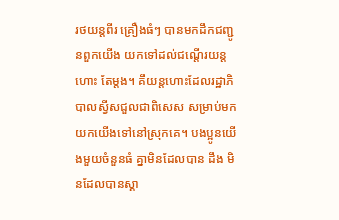រថយន្តពីរ គ្រឿងធំៗ បានមកដឹកជញ្ជូនពួកយើង យកទៅដល់ជណ្តើរយន្តហោះ តែម្តង។ គឹយន្តហោះដែលរដ្ឋាភិបាលស្វីសជួលជាពិសេស សម្រាប់មក យកយើងទៅនៅស្រុកគេ។ បងប្អូនយើងមួយចំនួនធំ គ្នាមិនដែលបាន ដឹង មិនដែលបានស្គា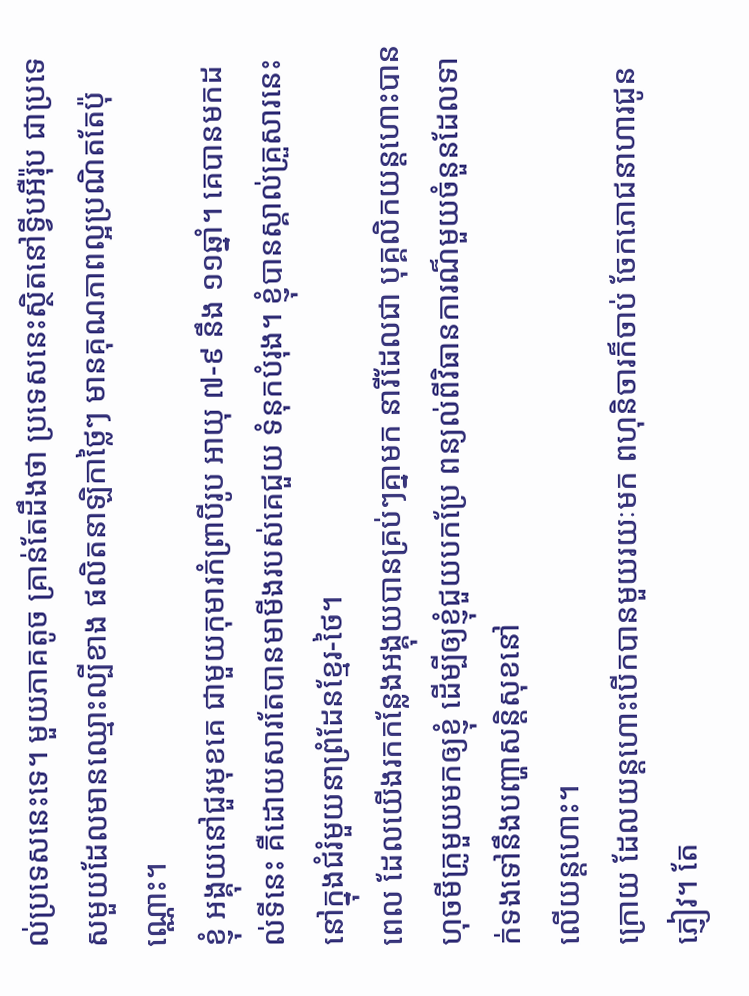ល់ប្រទេសនេះទេ។ មួយភាគតូច គ្រាន់តែដឹងថា ប្រទេសនេះស្ថិតនៅទ្វីបអឺរ៉ុប ជាប្រទេសមួយដែលមានឈ្មោះល្បីខាង ផលិតនាឡិកាថ្លៃៗ មានគុណភាពល្អប្រណិតតែប៉ុណ្ណោះ។
ខ្ញុំ អង្គុយនៅជួរមុខគេ ជាមួយកុមារកំព្រាបីរូប អាយុ ៧-៩ នឹង ១១ឆ្នាំ។ គេបានមកដល់ទីនេះ គឺដោយសារតែបានមាមីងរបស់គេជួយ ទំនុកបំរុង។ ខ្ញុំបានស្គាល់គ្រួសារនេះ នៅក្នុងជំរំមួយនាព្រំដែនខ្មែរ-ថៃ។
ពេល ដែលយើងរកកន្លែងអង្គុយបានគ្រប់ៗគ្នាមក នារីដែលជា បុគ្គលិកយន្តហោះបានហុចមីក្រូមួយមកឲ្យខ្ញុំ ដើម្បីឲ្យខ្ញុំជួយបកប្រែ ពន្យល់ពីវិធានការណ៏មួយចំនួនដែលទាក់ទងទៅនឹងបញ្ហាសន្តិសុខនៅ
លើយន្តហោះ។
ក្រោយ ដែលយន្តហោះបើកបានមួយរយៈមក ពហុនិចារក៏ចាប់ ចែកភោជនាហារជូនភ្ញៀវ។ តែ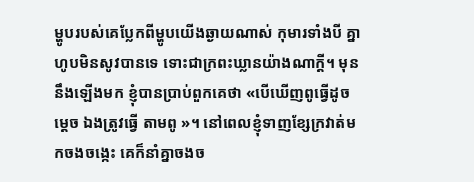ម្ហូបរបស់គេប្លែកពីម្ហូបយើងឆ្ងាយណាស់ កុមារទាំងបី គ្នាហូបមិនសូវបានទេ ទោះជាក្រពះឃ្លានយ៉ាងណាក្តី។ មុន នឹងឡើងមក ខ្ញុំបានប្រាប់ពួកគេថា «បើឃើញពូធ្វើដូចម្តេច ឯងត្រូវធ្វើ តាមពូ »។ នៅពេលខ្ញុំទាញខ្សែក្រវាត់មកចងចង្កេះ គេក៏នាំគ្នាចងច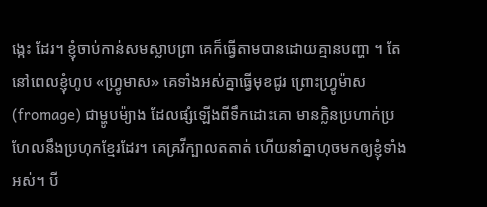ង្កេះ ដែរ។ ខ្ញុំចាប់កាន់សមស្លាបព្រា គេក៏ធ្វើតាមបានដោយគ្មានបញ្ហា ។ តែ នៅពេលខ្ញុំហូប «ហ្រ្វូមាស» គេទាំងអស់គ្នាធ្វើមុខជូរ ព្រោះហ្រ្វូម៉ាស (fromage) ជាម្ហូបម៉្យាង ដែលផ្សំឡើងពីទឹកដោះគោ មានក្លិនប្រហាក់ប្រហែលនឹងប្រហុកខ្មែរដែរ។ គេគ្រវីក្បាលតតាត់ ហើយនាំគ្នាហុចមកឲ្យខ្ញុំទាំងអស់។ បី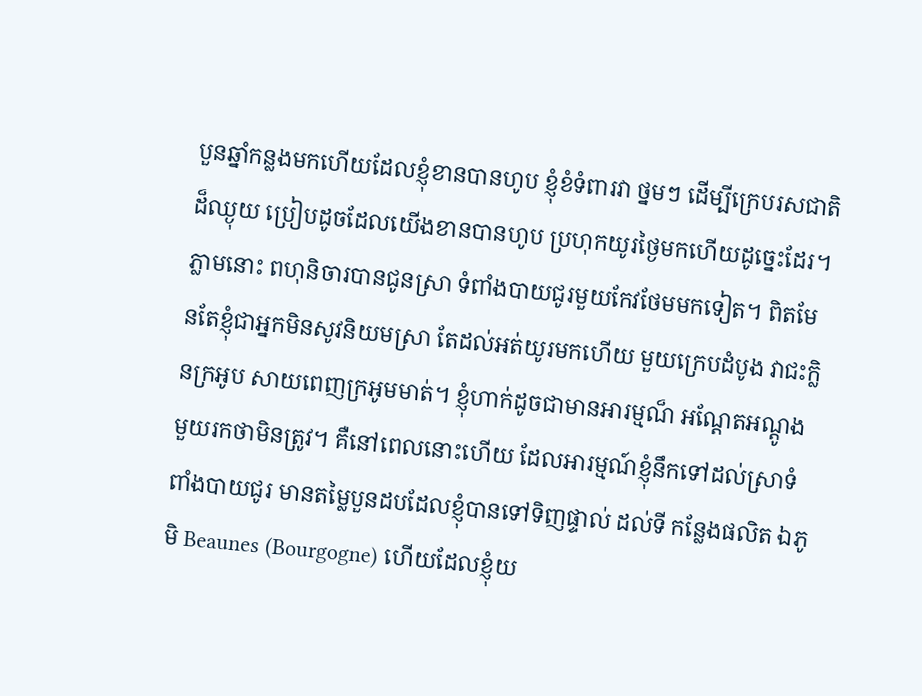បួនឆ្នាំកន្លងមកហើយដែលខ្ញុំខានបានហូប ខ្ញុំខំទំពារវា ថ្នមៗ ដើម្បីក្រេបរសជាតិដ៏ឈ្ងុយ ប្រៀបដូចដែលយើងខានបានហូប ប្រហុកយូរថ្ងៃមកហើយដូច្នេះដែរ។ ភ្លាមនោះ ពហុនិចារបានជូនស្រា ទំពាំងបាយជូរមួយកែវថែមមកទៀត។ ពិតមែនតែខ្ញុំជាអ្នកមិនសូវនិយមស្រា តែដល់អត់យូរមកហើយ មួយក្រេបដំបូង វាជះក្លិនក្រអូប សាយពេញក្រអូមមាត់។ ខ្ញុំហាក់ដូចជាមានអារម្មណ៏ អណ្តែតអណ្តូង មួយរកថាមិនត្រូវ។ គឺនៅពេលនោះហើយ ដែលអារម្មណ៍ខ្ញុំនឹកទៅដល់ស្រាទំពាំងបាយជូរ មានតម្លៃបួនដបដែលខ្ញុំបានទៅទិញផ្ទាល់ ដល់ទី កន្លែងផលិត ឯភូមិ Beaunes (Bourgogne) ហើយដែលខ្ញុំយ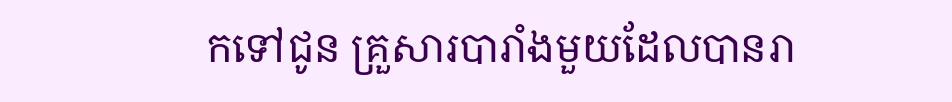កទៅជូន គ្រួសារបារាំងមួយដែលបានរា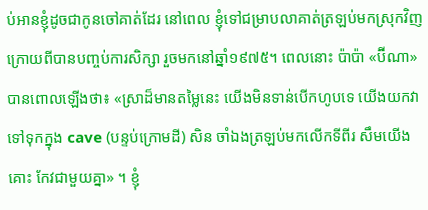ប់អានខ្ញុំដូចជាកូនចៅគាត់ដែរ នៅពេល ខ្ញុំទៅជម្រាបលាគាត់ត្រឡប់មកស្រុកវិញ ក្រោយពីបានបញ្ចប់ការសិក្សា រួចមកនៅឆ្នាំ១៩៧៥។ ពេលនោះ ប៉ាប៉ា «ប៊ីណា» បានពោលឡើងថា៖ «ស្រាដ៏មានតម្លៃនេះ យើងមិនទាន់បើកហូបទេ យើងយកវាទៅទុកក្នុង cave (បន្ទប់ក្រោមដី) សិន ចាំឯងត្រឡប់មកលើកទីពីរ សឹមយើងគោះ កែវជាមួយគ្នា» ។ ខ្ញុំ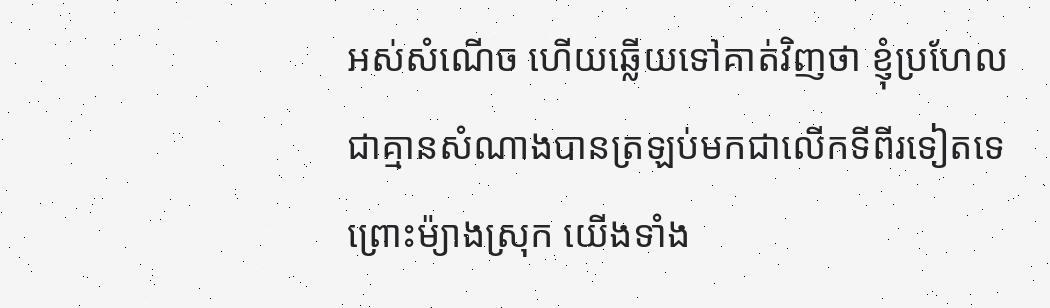អស់សំណើច ហើយឆ្លើយទៅគាត់វិញថា ខ្ញុំប្រហែលជាគ្មានសំណាងបានត្រឡប់មកជាលើកទីពីរទៀតទេ ព្រោះម៉្យាងស្រុក យើងទាំង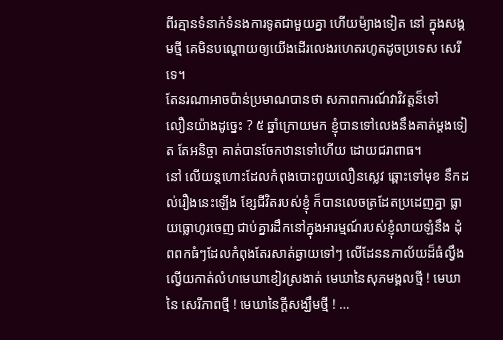ពីរគ្មានទំនាក់ទំនងការទូតជាមួយគ្នា ហើយម៉្យាងទៀត នៅ ក្នុងសង្គមថ្មី គេមិនបណ្តោយឲ្យយើងដើរលេងរហេតរហូតដូចប្រទេស សេរីទេ។
តែនរណាអាចប៉ាន់ប្រមាណបានថា សភាពការណ៍វាវិវត្តន៏ទៅ
លឿនយ៉ាងដូច្នេះ ? ៥ ឆ្នាំក្រោយមក ខ្ញុំបានទៅលេងនឹងគាត់ម្តងទៀត តែអនិច្ចា គាត់បានចែកឋានទៅហើយ ដោយជរាពាធ។
នៅ លើយន្តហោះដែលកំពុងបោះពួយលឿនស្លេវ ឆ្ពោះទៅមុខ នឹកដល់រឿងនេះឡើង ខ្សែជីវិតរបស់ខ្ញុំ ក៏បានលេចត្រដែតប្រដេញគ្នា ធ្លាយធ្លោហូរចេញ ជាប់គ្នារដឹកនៅក្នុងអារម្មណ៍របស់ខ្ញុំលាយឡំនឹង ដុំពពកធំៗដែលកំពុងតែរសាត់ឆ្ងាយទៅៗ លើដែននភាល័យដ៏ធំល្វឹងល្វើយកាត់លំហមេឃាខៀវស្រងាត់ មេឃានៃសុភមង្គលថ្មី ! មេឃានៃ សេរីភាពថ្មី ! មេឃានៃក្តីសង្ឃឹមថ្មី ! …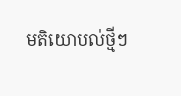មតិយោបល់ថ្មីៗ